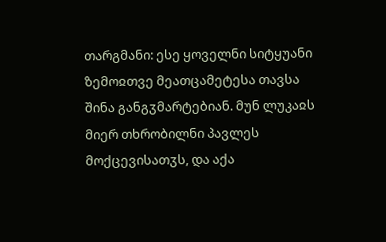თარგმანი: ესე ყოველნი სიტყუანი ზემოჲთვე მეათცამეტესა თავსა შინა განგჳმარტებიან. მუნ ლუკაჲს მიერ თხრობილნი პავლეს მოქცევისათჳს, და აქა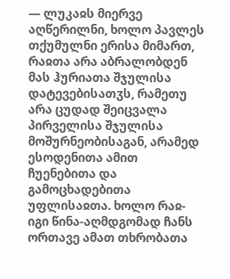— ლუკაჲს მიერვე აღწერილნი, ხოლო პავლეს თქუმულნი ერისა მიმართ, რაჲთა არა აბრალობდენ მას ჰურიათა შჯულისა დატევებისათჳს, რამეთუ არა ცუდად შეიცვალა პირველისა შჯულისა მოშურნეობისაგან, არამედ ესოდენითა ამით ჩუენებითა და გამოცხადებითა უფლისაჲთა. ხოლო რაჲ-იგი წინა-აღმდგომად ჩანს ორთავე ამათ თხრობათა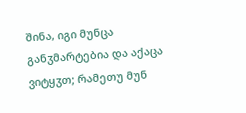შინა, იგი მუნცა განჳმარტებია და აქაცა ვიტყჳთ; რამეთუ მუნ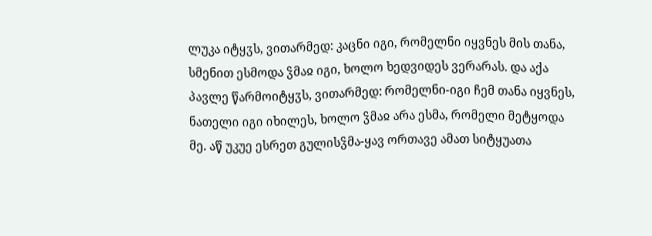ლუკა იტყჳს, ვითარმედ: კაცნი იგი, რომელნი იყვნეს მის თანა, სმენით ესმოდა ჴმაჲ იგი, ხოლო ხედვიდეს ვერარას. და აქა პავლე წარმოიტყჳს, ვითარმედ: რომელნი-იგი ჩემ თანა იყვნეს, ნათელი იგი იხილეს, ხოლო ჴმაჲ არა ესმა, რომელი მეტყოდა მე. აწ უკუე ესრეთ გულისჴმა-ყავ ორთავე ამათ სიტყუათა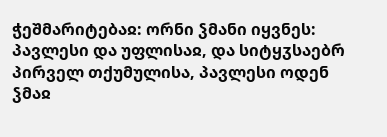ჭეშმარიტებაჲ: ორნი ჴმანი იყვნეს: პავლესი და უფლისაჲ, და სიტყჳსაებრ პირველ თქუმულისა, პავლესი ოდენ ჴმაჲ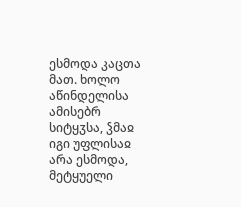ესმოდა კაცთა მათ. ხოლო აწინდელისა ამისებრ სიტყჳსა, ჴმაჲ იგი უფლისაჲ არა ესმოდა, მეტყუელი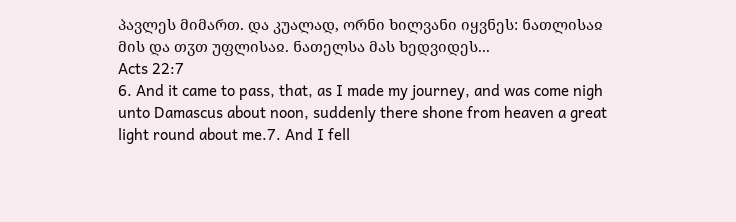პავლეს მიმართ. და კუალად, ორნი ხილვანი იყვნეს: ნათლისაჲ მის და თჳთ უფლისაჲ. ნათელსა მას ხედვიდეს...
Acts 22:7
6. And it came to pass, that, as I made my journey, and was come nigh unto Damascus about noon, suddenly there shone from heaven a great light round about me.7. And I fell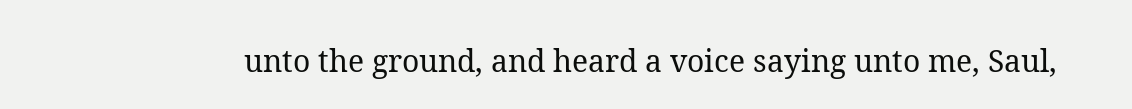unto the ground, and heard a voice saying unto me, Saul,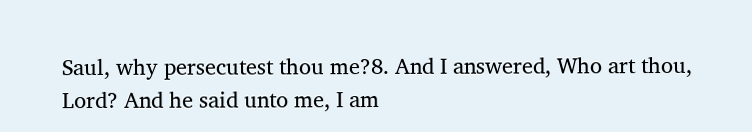Saul, why persecutest thou me?8. And I answered, Who art thou, Lord? And he said unto me, I am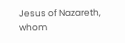Jesus of Nazareth, whom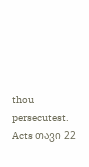thou persecutest.
Acts თავი 22